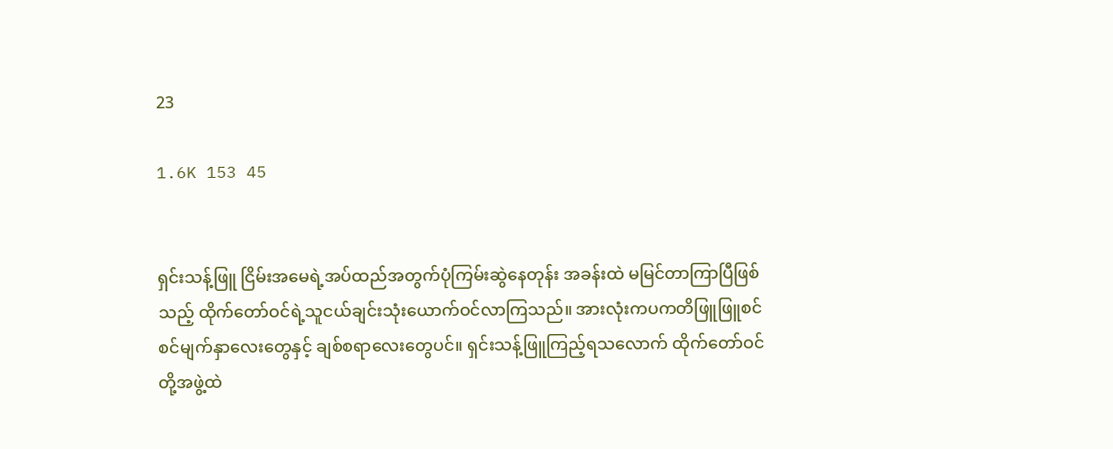23

1.6K 153 45


ရှင်းသန့်ဖြူ ငြိမ်းအမေရဲ့အပ်ထည်အတွက်ပုံကြမ်းဆွဲနေတုန်း အခန်းထဲ မမြင်တာကြာပြီဖြစ်သည့် ထိုက်တော်ဝင်ရဲ့သူငယ်ချင်းသုံးယောက်ဝင်လာကြသည်။ အားလုံးကပကတိဖြူဖြူစင်စင်မျက်နှာလေးတွေနှင့် ချစ်စရာလေးတွေပင်။ ရှင်းသန့်ဖြူကြည့်ရသလောက် ထိုက်တော်ဝင်တို့အဖွဲ့ထဲ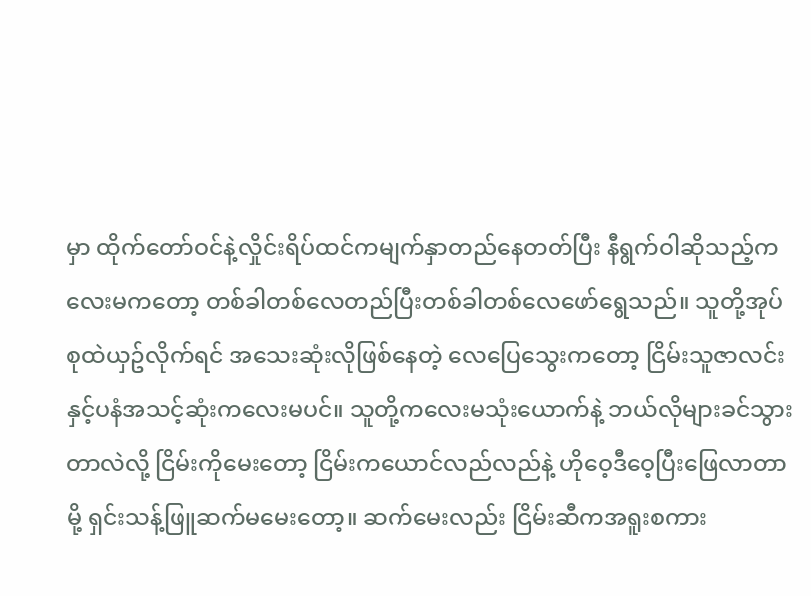မှာ ထိုက်တော်ဝင်နဲ့လှိုင်းရိပ်ထင်ကမျက်နှာတည်နေတတ်ပြီး နီရွက်ဝါဆိုသည့်ကလေးမကတော့ တစ်ခါတစ်လေတည်ပြီးတစ်ခါတစ်လေဖော်ရွေသည်။ သူတို့အုပ်စုထဲယှဥ်လိုက်ရင် အသေးဆုံးလိုဖြစ်နေတဲ့ လေပြေသွေးကတော့ ငြိမ်းသူဇာလင်းနှင့်ပနံအသင့်ဆုံးကလေးမပင်။ သူတို့ကလေးမသုံးယောက်နဲ့ ဘယ်လိုများခင်သွားတာလဲလို့ ငြိမ်းကိုမေးတော့ ငြိမ်းကယောင်လည်လည်နဲ့ ဟိုဝေ့ဒီဝေ့ပြီးဖြေလာတာမို့ ရှင်းသန့်ဖြူဆက်မမေးတော့။ ဆက်မေးလည်း ငြိမ်းဆီကအရူးစကား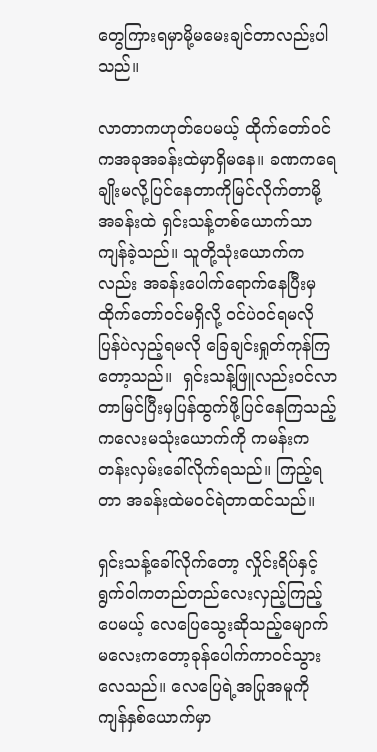တွေကြားရမှာမို့မမေးချင်တာလည်းပါသည်။

လာတာကဟုတ်ပေမယ့် ထိုက်တော်ဝင်ကအခုအခန်းထဲမှာရှိမနေ။ ခဏကရေချိုးမလို့ပြင်နေတာကိုမြင်လိုက်တာမို့ အခန်းထဲ ရှင်းသန့်တစ်ယောက်သာကျန်ခဲ့သည်။ သူတို့သုံးယောက်ကလည်း အခန်းပေါက်ရောက်နေပြီးမှ ထိုက်တော်ဝင်မရှိလို့ ဝင်ပဲဝင်ရမလို ပြန်ပဲလှည့်ရမလို ခြေချင်းရှုတ်ကုန်ကြတော့သည်။  ရှင်းသန့်ဖြူလည်းဝင်လာတာမြင်ပြီးမှပြန်ထွက်ဖို့ပြင်နေကြသည့်ကလေးမသုံးယောက်ကို ကမန်းကတန်းလှမ်းခေါ်လိုက်ရသည်။ ကြည့်ရတာ အခန်းထဲမဝင်ရဲတာထင်သည်။

ရှင်းသန့်ခေါ်လိုက်တော့ လှိုင်းရိပ်နှင့် ရွက်ဝါကတည်တည်လေးလှည့်ကြည့်ပေမယ့် လေပြေသွေးဆိုသည့်မျောက်မလေးကတော့ခုန်ပေါက်ကာဝင်သွားလေသည်။ လေပြေရဲ့အပြုအမူကို ကျန်နှစ်ယောက်မှာ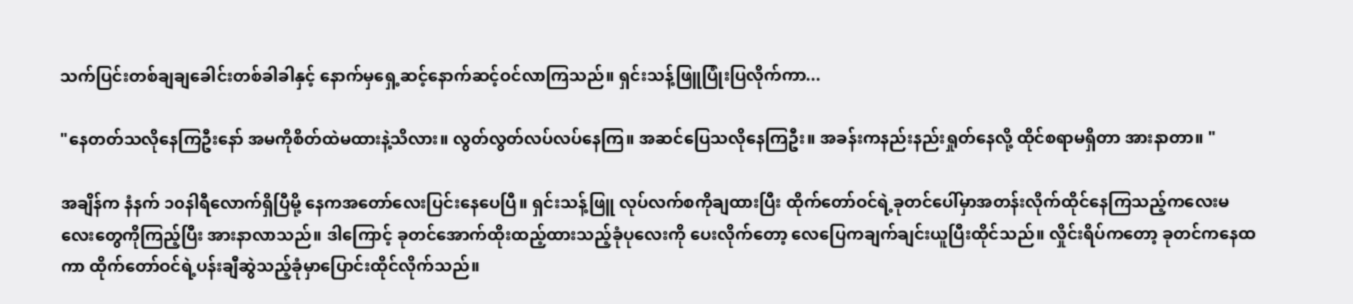သက်ပြင်းတစ်ချချခေါင်းတစ်ခါခါနှင့် နောက်မှရှေ့ဆင့်နောက်ဆင့်ဝင်လာကြသည်။ ရှင်းသန့်ဖြူပြုံးပြလိုက်ကာ...

"နေတတ်သလိုနေကြဦးနော် အမကိုစိတ်ထဲမထားနဲ့သိလား။ လွတ်လွတ်လပ်လပ်နေကြ။ အဆင်ပြေသလိုနေကြဦး။ အခန်းကနည်းနည်းရှုတ်နေလို့ ထိုင်စရာမရှိတာ အားနာတာ။ "

အချိန်က နံနက် ၁၀နါရီလောက်ရှိပြီမို့ နေကအတော်လေးပြင်းနေပေပြီ။ ရှင်းသန့်ဖြူ လုပ်လက်စကိုချထားပြီး ထိုက်တော်ဝင်ရဲ့ခုတင်ပေါ်မှာအတန်းလိုက်ထိုင်နေကြသည့်ကလေးမလေးတွေကိုကြည့်ပြီး အားနာလာသည်။ ဒါကြောင့် ခုတင်အောက်ထိုးထည့်ထားသည့်ခုံပုလေးကို ပေးလိုက်တော့ လေပြေကချက်ချင်းယူပြီးထိုင်သည်။ လှိုင်းရိပ်ကတော့ ခုတင်ကနေထကာ ထိုက်တော်ဝင်ရဲ့ပန်းချီဆွဲသည့်ခုံမှာပြောင်းထိုင်လိုက်သည်။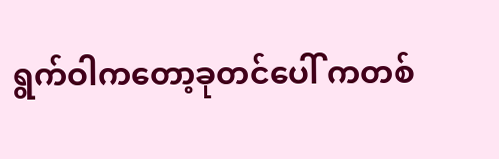ရွက်ဝါကတော့ခုတင်ပေါ် ကတစ်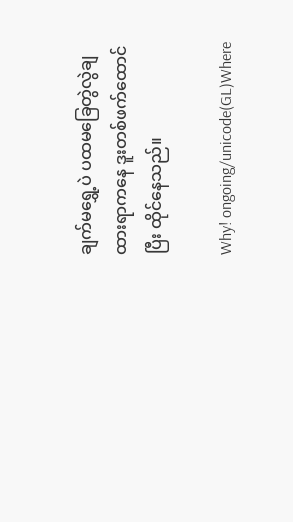ချက်မရွှေ့ပဲ ပထမခြေတွဲလွဲချထားရာကနေ ဒူးတစ်ဖက်ထောင်ပြီး ထိုင်နေသည်။

Why! ongoing/unicode(GL)Where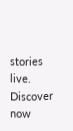stories live. Discover now